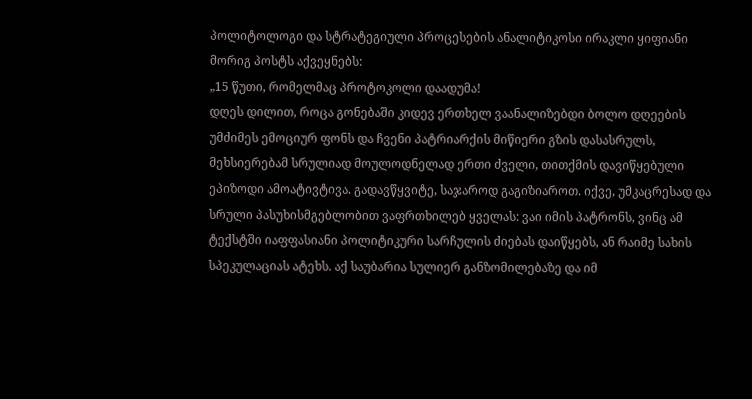პოლიტოლოგი და სტრატეგიული პროცესების ანალიტიკოსი ირაკლი ყიფიანი მორიგ პოსტს აქვეყნებს:
„15 წუთი, რომელმაც პროტოკოლი დაადუმა!
დღეს დილით, როცა გონებაში კიდევ ერთხელ ვაანალიზებდი ბოლო დღეების უმძიმეს ემოციურ ფონს და ჩვენი პატრიარქის მიწიერი გზის დასასრულს, მეხსიერებამ სრულიად მოულოდნელად ერთი ძველი, თითქმის დავიწყებული ეპიზოდი ამოატივტივა. გადავწყვიტე, საჯაროდ გაგიზიაროთ. იქვე, უმკაცრესად და სრული პასუხისმგებლობით ვაფრთხილებ ყველას: ვაი იმის პატრონს, ვინც ამ ტექსტში იაფფასიანი პოლიტიკური სარჩულის ძიებას დაიწყებს, ან რაიმე სახის სპეკულაციას ატეხს. აქ საუბარია სულიერ განზომილებაზე და იმ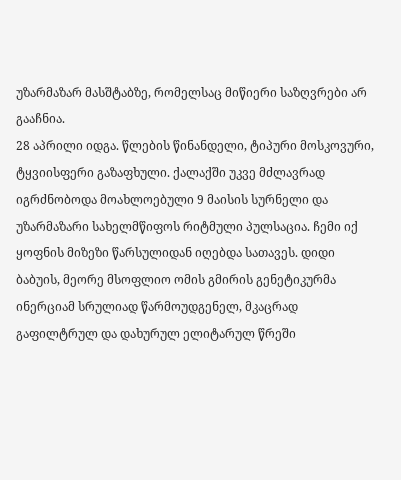უზარმაზარ მასშტაბზე, რომელსაც მიწიერი საზღვრები არ გააჩნია.
28 აპრილი იდგა. წლების წინანდელი, ტიპური მოსკოვური, ტყვიისფერი გაზაფხული. ქალაქში უკვე მძლავრად იგრძნობოდა მოახლოებული 9 მაისის სურნელი და უზარმაზარი სახელმწიფოს რიტმული პულსაცია. ჩემი იქ ყოფნის მიზეზი წარსულიდან იღებდა სათავეს. დიდი ბაბუის, მეორე მსოფლიო ომის გმირის გენეტიკურმა ინერციამ სრულიად წარმოუდგენელ, მკაცრად გაფილტრულ და დახურულ ელიტარულ წრეში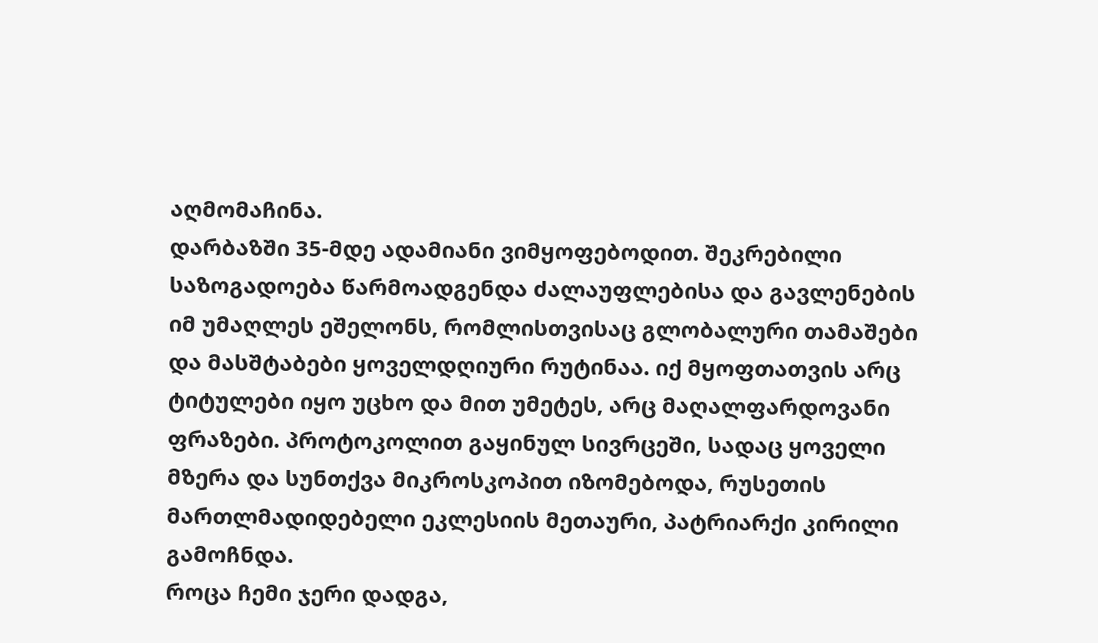აღმომაჩინა.
დარბაზში 35-მდე ადამიანი ვიმყოფებოდით. შეკრებილი საზოგადოება წარმოადგენდა ძალაუფლებისა და გავლენების იმ უმაღლეს ეშელონს, რომლისთვისაც გლობალური თამაშები და მასშტაბები ყოველდღიური რუტინაა. იქ მყოფთათვის არც ტიტულები იყო უცხო და მით უმეტეს, არც მაღალფარდოვანი ფრაზები. პროტოკოლით გაყინულ სივრცეში, სადაც ყოველი მზერა და სუნთქვა მიკროსკოპით იზომებოდა, რუსეთის მართლმადიდებელი ეკლესიის მეთაური, პატრიარქი კირილი გამოჩნდა.
როცა ჩემი ჯერი დადგა,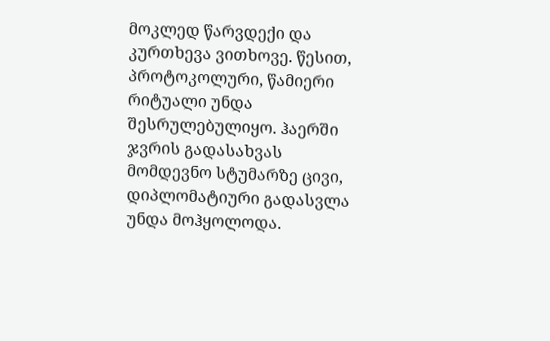მოკლედ წარვდექი და კურთხევა ვითხოვე. წესით, პროტოკოლური, წამიერი რიტუალი უნდა შესრულებულიყო. ჰაერში ჯვრის გადასახვას მომდევნო სტუმარზე ცივი, დიპლომატიური გადასვლა უნდა მოჰყოლოდა.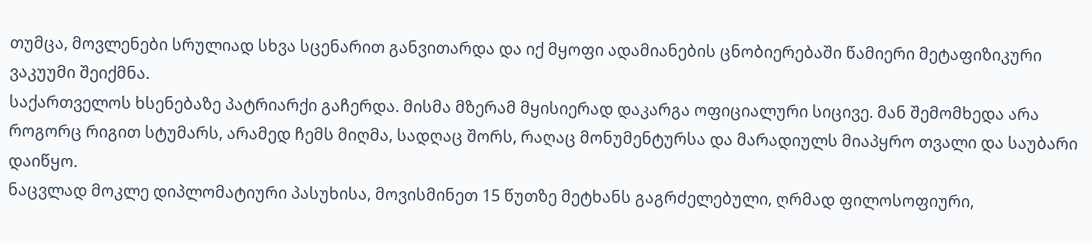თუმცა, მოვლენები სრულიად სხვა სცენარით განვითარდა და იქ მყოფი ადამიანების ცნობიერებაში წამიერი მეტაფიზიკური ვაკუუმი შეიქმნა.
საქართველოს ხსენებაზე პატრიარქი გაჩერდა. მისმა მზერამ მყისიერად დაკარგა ოფიციალური სიცივე. მან შემომხედა არა როგორც რიგით სტუმარს, არამედ ჩემს მიღმა, სადღაც შორს, რაღაც მონუმენტურსა და მარადიულს მიაპყრო თვალი და საუბარი დაიწყო.
ნაცვლად მოკლე დიპლომატიური პასუხისა, მოვისმინეთ 15 წუთზე მეტხანს გაგრძელებული, ღრმად ფილოსოფიური,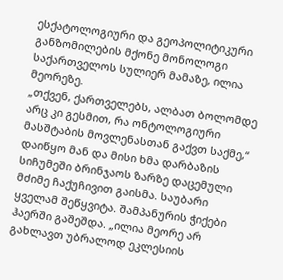ესქატოლოგიური და გეოპოლიტიკური განზომილების მქონე მონოლოგი საქართველოს სულიერ მამაზე, ილია მეორეზე.
„თქვენ, ქართველებს, ალბათ ბოლომდე არც კი გესმით, რა ონტოლოგიური მასშტაბის მოვლენასთან გაქვთ საქმე,“ დაიწყო მან და მისი ხმა დარბაზის სიჩუმეში ბრინჯაოს ზარზე დაცემული მძიმე ჩაქუჩივით გაისმა. საუბარი ყველამ შეწყვიტა. შამპანურის ჭიქები ჰაერში გაშეშდა. „ილია მეორე არ გახლავთ უბრალოდ ეკლესიის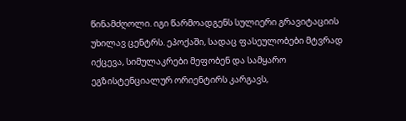წინამძღოლი. იგი წარმოადგენს სულიერი გრავიტაციის უხილავ ცენტრს. ეპოქაში, სადაც ფასეულობები მტვრად იქცევა, სიმულაკრები მეფობენ და სამყარო ეგზისტენციალურ ორიენტირს კარგავს,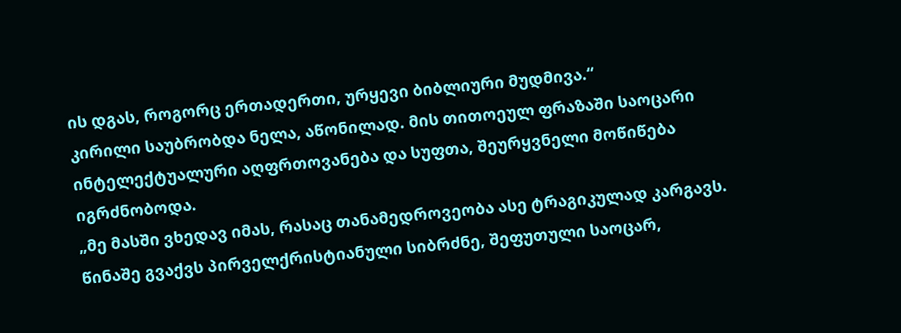ის დგას, როგორც ერთადერთი, ურყევი ბიბლიური მუდმივა.“
კირილი საუბრობდა ნელა, აწონილად. მის თითოეულ ფრაზაში საოცარი ინტელექტუალური აღფრთოვანება და სუფთა, შეურყვნელი მოწიწება იგრძნობოდა.
„მე მასში ვხედავ იმას, რასაც თანამედროვეობა ასე ტრაგიკულად კარგავს. წინაშე გვაქვს პირველქრისტიანული სიბრძნე, შეფუთული საოცარ,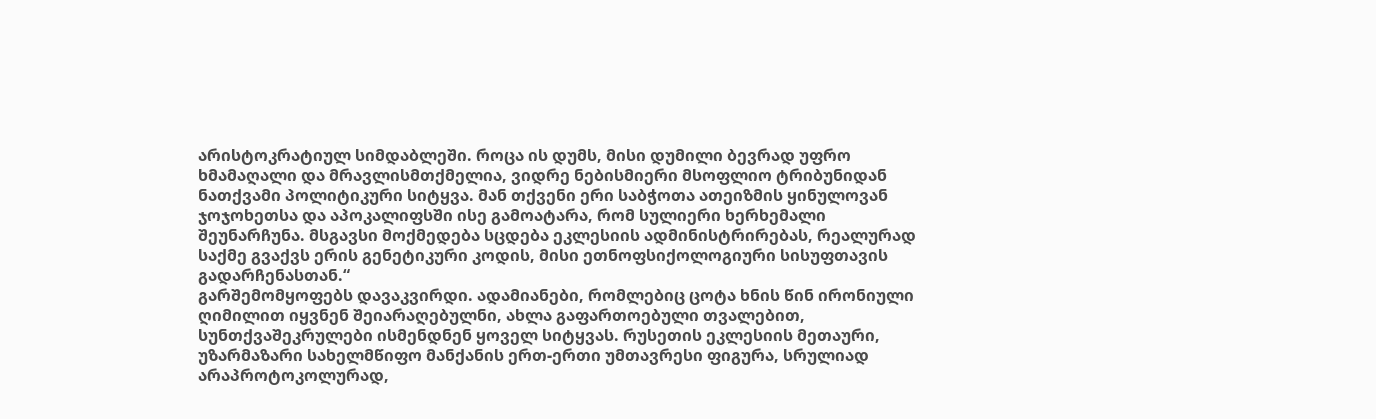არისტოკრატიულ სიმდაბლეში. როცა ის დუმს, მისი დუმილი ბევრად უფრო ხმამაღალი და მრავლისმთქმელია, ვიდრე ნებისმიერი მსოფლიო ტრიბუნიდან ნათქვამი პოლიტიკური სიტყვა. მან თქვენი ერი საბჭოთა ათეიზმის ყინულოვან ჯოჯოხეთსა და აპოკალიფსში ისე გამოატარა, რომ სულიერი ხერხემალი შეუნარჩუნა. მსგავსი მოქმედება სცდება ეკლესიის ადმინისტრირებას, რეალურად საქმე გვაქვს ერის გენეტიკური კოდის, მისი ეთნოფსიქოლოგიური სისუფთავის გადარჩენასთან.“
გარშემომყოფებს დავაკვირდი. ადამიანები, რომლებიც ცოტა ხნის წინ ირონიული ღიმილით იყვნენ შეიარაღებულნი, ახლა გაფართოებული თვალებით, სუნთქვაშეკრულები ისმენდნენ ყოველ სიტყვას. რუსეთის ეკლესიის მეთაური, უზარმაზარი სახელმწიფო მანქანის ერთ-ერთი უმთავრესი ფიგურა, სრულიად არაპროტოკოლურად,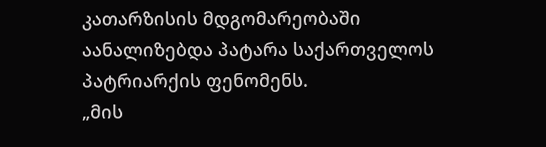კათარზისის მდგომარეობაში აანალიზებდა პატარა საქართველოს პატრიარქის ფენომენს.
„მის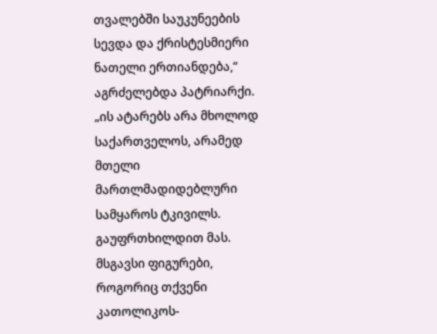თვალებში საუკუნეების სევდა და ქრისტესმიერი ნათელი ერთიანდება,“ აგრძელებდა პატრიარქი. „ის ატარებს არა მხოლოდ საქართველოს, არამედ მთელი მართლმადიდებლური სამყაროს ტკივილს. გაუფრთხილდით მას. მსგავსი ფიგურები, როგორიც თქვენი კათოლიკოს-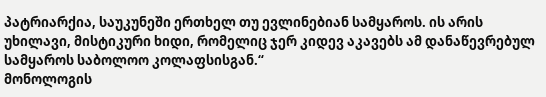პატრიარქია, საუკუნეში ერთხელ თუ ევლინებიან სამყაროს. ის არის უხილავი, მისტიკური ხიდი, რომელიც ჯერ კიდევ აკავებს ამ დანაწევრებულ სამყაროს საბოლოო კოლაფსისგან.“
მონოლოგის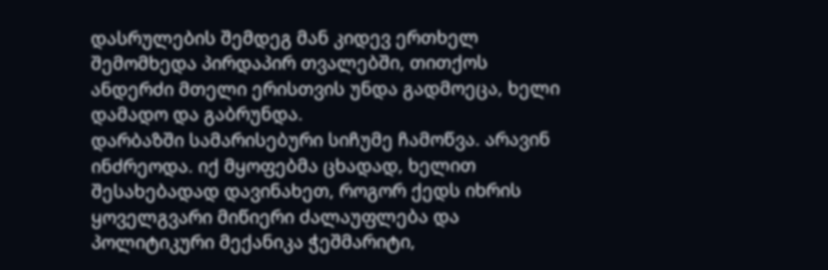დასრულების შემდეგ მან კიდევ ერთხელ შემომხედა პირდაპირ თვალებში, თითქოს ანდერძი მთელი ერისთვის უნდა გადმოეცა, ხელი დამადო და გაბრუნდა.
დარბაზში სამარისებური სიჩუმე ჩამოწვა. არავინ ინძრეოდა. იქ მყოფებმა ცხადად, ხელით შესახებადად დავინახეთ, როგორ ქედს იხრის ყოველგვარი მიწიერი ძალაუფლება და პოლიტიკური მექანიკა ჭეშმარიტი,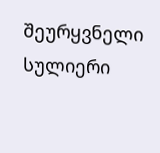შეურყვნელი სულიერი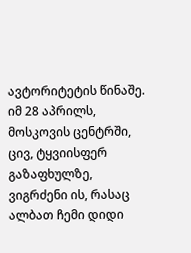ავტორიტეტის წინაშე.
იმ 28 აპრილს, მოსკოვის ცენტრში, ცივ, ტყვიისფერ გაზაფხულზე, ვიგრძენი ის, რასაც ალბათ ჩემი დიდი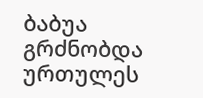ბაბუა გრძნობდა ურთულეს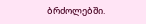ბრძოლებში.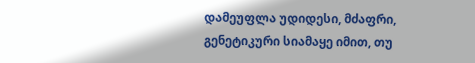დამეუფლა უდიდესი, მძაფრი, გენეტიკური სიამაყე იმით, თუ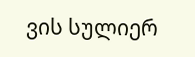ვის სულიერ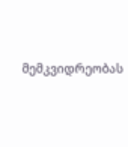მემკვიდრეობას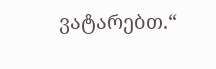ვატარებთ.“